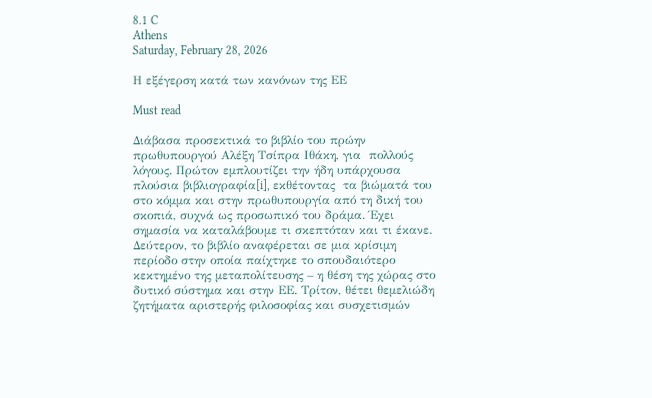8.1 C
Athens
Saturday, February 28, 2026

Η εξέγερση κατά των κανόνων της ΕΕ

Must read

Διάβασα προσεκτικά το βιβλίο του πρώην πρωθυπουργού Αλέξη Τσίπρα Ιθάκη, για  πολλούς λόγους. Πρώτον εμπλουτίζει την ήδη υπάρχουσα πλούσια βιβλιογραφία[i], εκθέτοντας  τα βιώματά του στο κόμμα και στην πρωθυπουργία από τη δική του σκοπιά, συχνά ως προσωπικό του δράμα. Έχει σημασία να καταλάβουμε τι σκεπτόταν και τι έκανε. Δεύτερον, το βιβλίο αναφέρεται σε μια κρίσιμη περίοδο στην οποία παίχτηκε το σπουδαιότερο κεκτημένο της μεταπολίτευσης – η θέση της χώρας στο δυτικό σύστημα και στην ΕΕ. Τρίτον, θέτει θεμελιώδη ζητήματα αριστερής φιλοσοφίας και συσχετισμών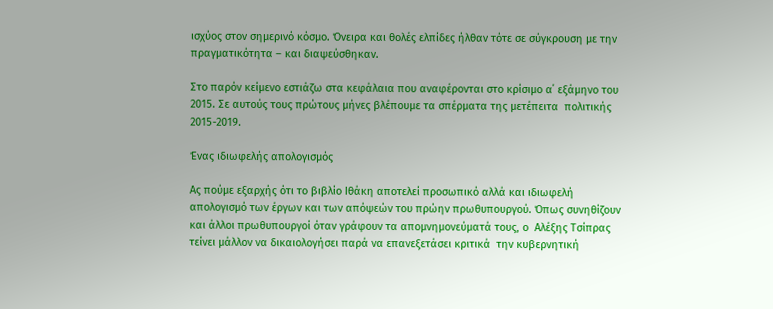ισχύος στον σημερινό κόσμο. Όνειρα και θολές ελπίδες ήλθαν τότε σε σύγκρουση με την πραγματικότητα – και διαψεύσθηκαν.

Στο παρόν κείμενο εστιάζω στα κεφάλαια που αναφέρονται στο κρίσιμο α΄ εξάμηνο του 2015. Σε αυτούς τους πρώτους μήνες βλέπουμε τα σπέρματα της μετέπειτα  πολιτικής 2015-2019.

Ένας ιδιωφελής απολογισμός

Ας πούμε εξαρχής ότι το βιβλίο Ιθάκη αποτελεί προσωπικό αλλά και ιδιωφελή απολογισμό των έργων και των απόψεών του πρώην πρωθυπουργού. Όπως συνηθίζουν και άλλοι πρωθυπουργοί όταν γράφουν τα απομνημονεύματά τους, ο  Αλέξης Τσίπρας τείνει μάλλον να δικαιολογήσει παρά να επανεξετάσει κριτικά  την κυβερνητική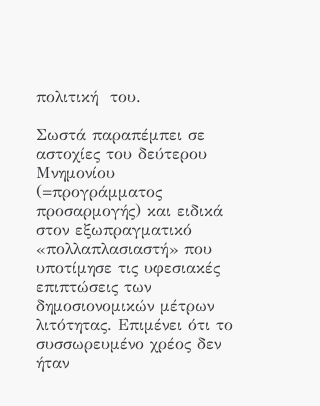πολιτική  του.

Σωστά παραπέμπει σε αστοχίες του δεύτερου  Μνημονίου (=προγράμματος προσαρμογής) και ειδικά στον εξωπραγματικό «πολλαπλασιαστή» που υποτίμησε τις υφεσιακές επιπτώσεις των δημοσιονομικών μέτρων λιτότητας. Επιμένει ότι το συσσωρευμένο χρέος δεν ήταν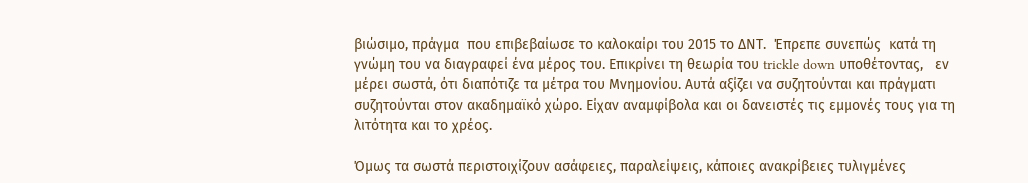βιώσιμο, πράγμα  που επιβεβαίωσε το καλοκαίρι του 2015 το ΔΝΤ.  Έπρεπε συνεπώς  κατά τη γνώμη του να διαγραφεί ένα μέρος του. Επικρίνει τη θεωρία του trickle down υποθέτοντας,   εν μέρει σωστά, ότι διαπότιζε τα μέτρα του Μνημονίου. Αυτά αξίζει να συζητούνται και πράγματι συζητούνται στον ακαδημαϊκό χώρο. Είχαν αναμφίβολα και οι δανειστές τις εμμονές τους για τη λιτότητα και το χρέος.

Όμως τα σωστά περιστοιχίζουν ασάφειες, παραλείψεις, κάποιες ανακρίβειες τυλιγμένες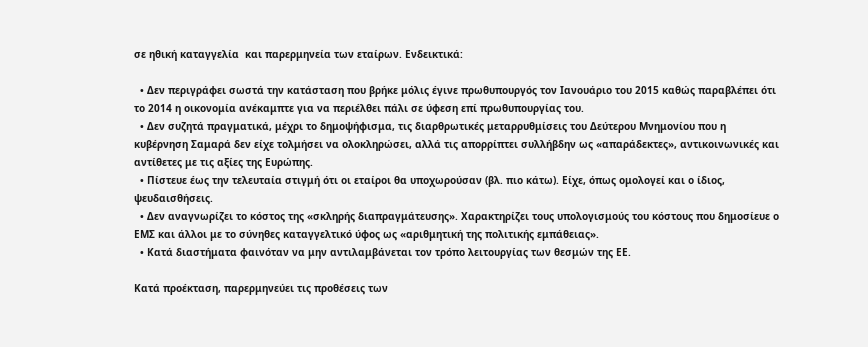σε ηθική καταγγελία  και παρερμηνεία των εταίρων. Ενδεικτικά:

  • Δεν περιγράφει σωστά την κατάσταση που βρήκε μόλις έγινε πρωθυπουργός τον Ιανουάριο του 2015 καθώς παραβλέπει ότι το 2014 η οικονομία ανέκαμπτε για να περιέλθει πάλι σε ύφεση επί πρωθυπουργίας του.
  • Δεν συζητά πραγματικά, μέχρι το δημοψήφισμα, τις διαρθρωτικές μεταρρυθμίσεις του Δεύτερου Μνημονίου που η κυβέρνηση Σαμαρά δεν είχε τολμήσει να ολοκληρώσει, αλλά τις απορρίπτει συλλήβδην ως «απαράδεκτες», αντικοινωνικές και αντίθετες με τις αξίες της Ευρώπης.
  • Πίστευε έως την τελευταία στιγμή ότι οι εταίροι θα υποχωρούσαν (βλ. πιο κάτω). Είχε, όπως ομολογεί και ο ίδιος, ψευδαισθήσεις.
  • Δεν αναγνωρίζει το κόστος της «σκληρής διαπραγμάτευσης». Χαρακτηρίζει τους υπολογισμούς του κόστους που δημοσίευε ο ΕΜΣ και άλλοι με το σύνηθες καταγγελτικό ύφος ως «αριθμητική της πολιτικής εμπάθειας».
  • Κατά διαστήματα φαινόταν να μην αντιλαμβάνεται τον τρόπο λειτουργίας των θεσμών της ΕΕ.

Κατά προέκταση, παρερμηνεύει τις προθέσεις των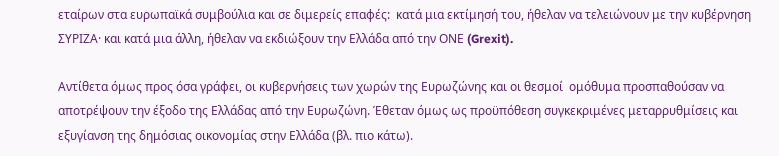εταίρων στα ευρωπαϊκά συμβούλια και σε διμερείς επαφές:  κατά μια εκτίμησή του, ήθελαν να τελειώνουν με την κυβέρνηση ΣΥΡΙΖΑ· και κατά μια άλλη, ήθελαν να εκδιώξουν την Ελλάδα από την ΟΝΕ (Grexit).

Αντίθετα όμως προς όσα γράφει, οι κυβερνήσεις των χωρών της Ευρωζώνης και οι θεσμοί  ομόθυμα προσπαθούσαν να αποτρέψουν την έξοδο της Ελλάδας από την Ευρωζώνη. Έθεταν όμως ως προϋπόθεση συγκεκριμένες μεταρρυθμίσεις και εξυγίανση της δημόσιας οικονομίας στην Ελλάδα (βλ. πιο κάτω).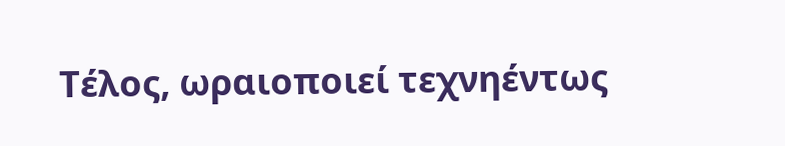Τέλος, ωραιοποιεί τεχνηέντως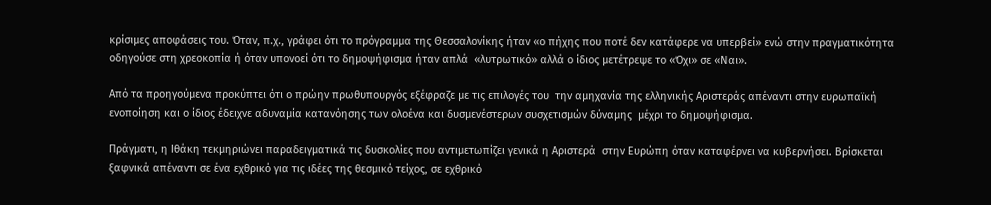κρίσιμες αποφάσεις του. Όταν, π.χ., γράφει ότι το πρόγραμμα της Θεσσαλονίκης ήταν «ο πήχης που ποτέ δεν κατάφερε να υπερβεί» ενώ στην πραγματικότητα οδηγούσε στη χρεοκοπία ή όταν υπονοεί ότι το δημοψήφισμα ήταν απλά  «λυτρωτικό» αλλά ο ίδιος μετέτρεψε το «Όχι» σε «Ναι».

Από τα προηγούμενα προκύπτει ότι ο πρώην πρωθυπουργός εξέφραζε με τις επιλογές του  την αμηχανία της ελληνικής Αριστεράς απέναντι στην ευρωπαϊκή ενοποίηση και ο ίδιος έδειχνε αδυναμία κατανόησης των ολοένα και δυσμενέστερων συσχετισμών δύναμης  μέχρι το δημοψήφισμα.

Πράγματι, η Ιθάκη τεκμηριώνει παραδειγματικά τις δυσκολίες που αντιμετωπίζει γενικά η Αριστερά  στην Ευρώπη όταν καταφέρνει να κυβερνήσει. Βρίσκεται ξαφνικά απέναντι σε ένα εχθρικό για τις ιδέες της θεσμικό τείχος, σε εχθρικό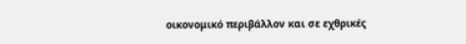οικονομικό περιβάλλον και σε εχθρικές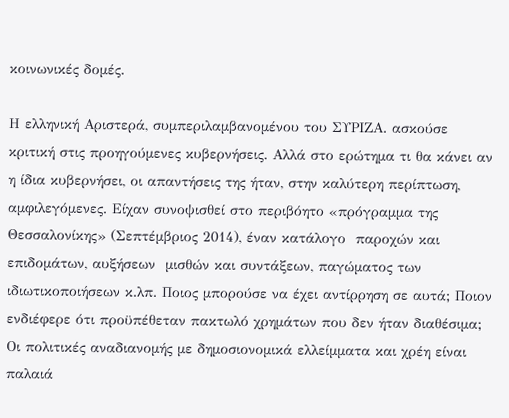κοινωνικές δομές.

Η ελληνική Αριστερά, συμπεριλαμβανομένου του ΣΥΡΙΖΑ. ασκούσε κριτική στις προηγούμενες κυβερνήσεις. Αλλά στο ερώτημα τι θα κάνει αν η ίδια κυβερνήσει, οι απαντήσεις της ήταν, στην καλύτερη περίπτωση, αμφιλεγόμενες. Είχαν συνοψισθεί στο περιβόητο «πρόγραμμα της Θεσσαλονίκης» (Σεπτέμβριος 2014), έναν κατάλογο  παροχών και επιδομάτων, αυξήσεων  μισθών και συντάξεων, παγώματος των ιδιωτικοποιήσεων κ.λπ. Ποιος μπορούσε να έχει αντίρρηση σε αυτά; Ποιον ενδιέφερε ότι προϋπέθεταν πακτωλό χρημάτων που δεν ήταν διαθέσιμα; Οι πολιτικές αναδιανομής με δημοσιονομικά ελλείμματα και χρέη είναι παλαιά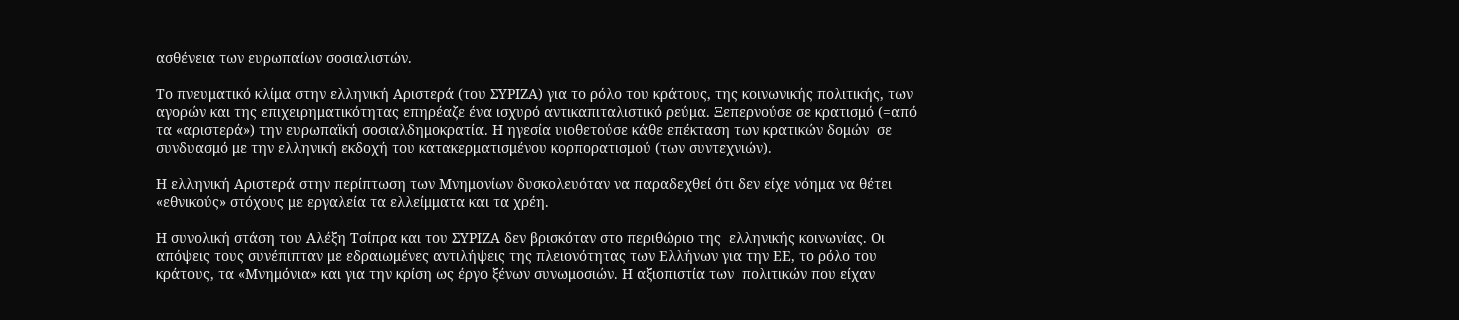ασθένεια των ευρωπαίων σοσιαλιστών.

Το πνευματικό κλίμα στην ελληνική Αριστερά (του ΣΥΡΙΖΑ) για το ρόλο του κράτους, της κοινωνικής πολιτικής, των αγορών και της επιχειρηματικότητας επηρέαζε ένα ισχυρό αντικαπιταλιστικό ρεύμα. Ξεπερνούσε σε κρατισμό (=από τα «αριστερά») την ευρωπαϊκή σοσιαλδημοκρατία. Η ηγεσία υιοθετούσε κάθε επέκταση των κρατικών δομών  σε συνδυασμό με την ελληνική εκδοχή του κατακερματισμένου κορπορατισμού (των συντεχνιών).

Η ελληνική Αριστερά στην περίπτωση των Μνημονίων δυσκολευόταν να παραδεχθεί ότι δεν είχε νόημα να θέτει «εθνικούς» στόχους με εργαλεία τα ελλείμματα και τα χρέη.

Η συνολική στάση του Αλέξη Τσίπρα και του ΣΥΡΙΖΑ δεν βρισκόταν στο περιθώριο της  ελληνικής κοινωνίας. Οι απόψεις τους συνέπιπταν με εδραιωμένες αντιλήψεις της πλειονότητας των Ελλήνων για την ΕΕ, το ρόλο του κράτους, τα «Μνημόνια» και για την κρίση ως έργο ξένων συνωμοσιών. Η αξιοπιστία των  πολιτικών που είχαν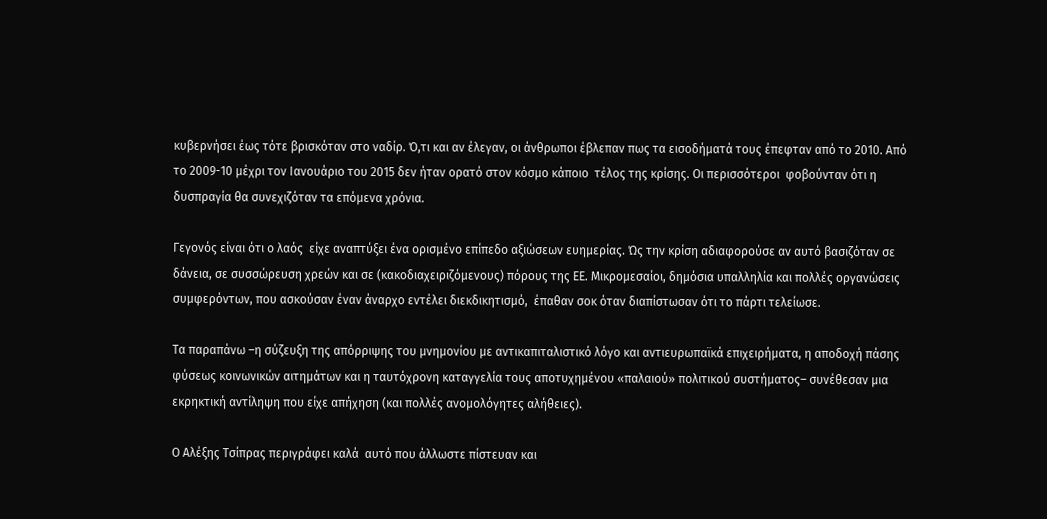κυβερνήσει έως τότε βρισκόταν στο ναδίρ. Ό,τι και αν έλεγαν, οι άνθρωποι έβλεπαν πως τα εισοδήματά τους έπεφταν από το 2010. Από το 2009-10 μέχρι τον Ιανουάριο του 2015 δεν ήταν ορατό στον κόσμο κάποιο  τέλος της κρίσης. Οι περισσότεροι  φοβούνταν ότι η δυσπραγία θα συνεχιζόταν τα επόμενα χρόνια.

Γεγονός είναι ότι ο λαός  είχε αναπτύξει ένα ορισμένο επίπεδο αξιώσεων ευημερίας. Ώς την κρίση αδιαφορούσε αν αυτό βασιζόταν σε δάνεια, σε συσσώρευση χρεών και σε (κακοδιαχειριζόμενους) πόρους της ΕΕ. Μικρομεσαίοι, δημόσια υπαλληλία και πολλές οργανώσεις συμφερόντων, που ασκούσαν έναν άναρχο εντέλει διεκδικητισμό,  έπαθαν σοκ όταν διαπίστωσαν ότι το πάρτι τελείωσε.

Τα παραπάνω –η σύζευξη της απόρριψης του μνημονίου με αντικαπιταλιστικό λόγο και αντιευρωπαϊκά επιχειρήματα, η αποδοχή πάσης φύσεως κοινωνικών αιτημάτων και η ταυτόχρονη καταγγελία τους αποτυχημένου «παλαιού» πολιτικού συστήματος– συνέθεσαν μια εκρηκτική αντίληψη που είχε απήχηση (και πολλές ανομολόγητες αλήθειες).

Ο Αλέξης Τσίπρας περιγράφει καλά  αυτό που άλλωστε πίστευαν και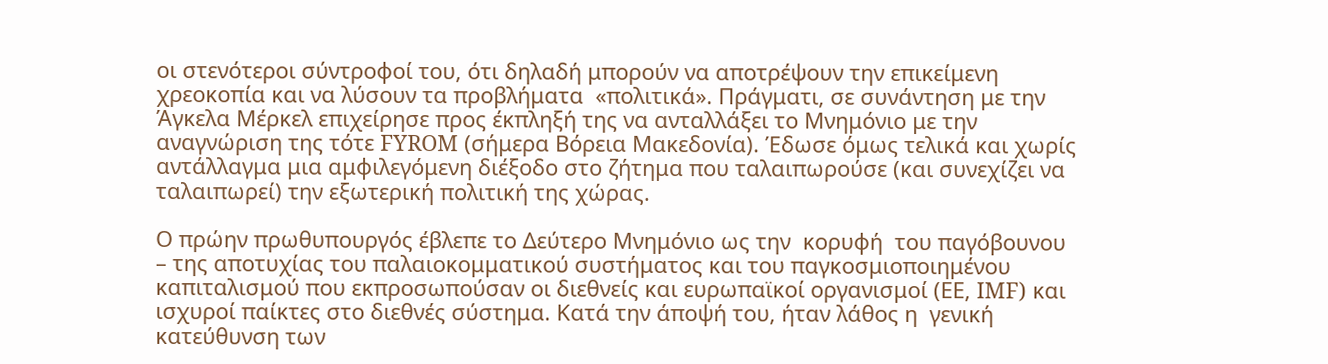οι στενότεροι σύντροφοί του, ότι δηλαδή μπορούν να αποτρέψουν την επικείμενη χρεοκοπία και να λύσουν τα προβλήματα  «πολιτικά». Πράγματι, σε συνάντηση με την Άγκελα Μέρκελ επιχείρησε προς έκπληξή της να ανταλλάξει το Μνημόνιο με την αναγνώριση της τότε FYROM (σήμερα Βόρεια Μακεδονία). Έδωσε όμως τελικά και χωρίς αντάλλαγμα μια αμφιλεγόμενη διέξοδο στο ζήτημα που ταλαιπωρούσε (και συνεχίζει να  ταλαιπωρεί) την εξωτερική πολιτική της χώρας.

Ο πρώην πρωθυπουργός έβλεπε το Δεύτερο Μνημόνιο ως την  κορυφή  του παγόβουνου – της αποτυχίας του παλαιοκομματικού συστήματος και του παγκοσμιοποιημένου καπιταλισμού που εκπροσωπούσαν οι διεθνείς και ευρωπαϊκοί οργανισμοί (ΕΕ, IMF) και ισχυροί παίκτες στο διεθνές σύστημα. Κατά την άποψή του, ήταν λάθος η  γενική κατεύθυνση των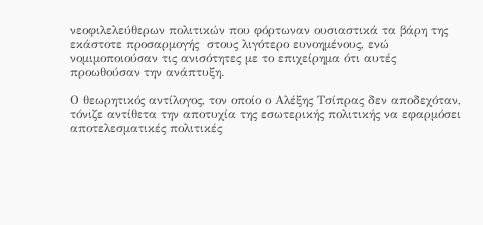νεοφιλελεύθερων πολιτικών που φόρτωναν ουσιαστικά τα βάρη της εκάστοτε προσαρμογής  στους λιγότερο ευνοημένους, ενώ νομιμοποιούσαν τις ανισότητες με το επιχείρημα ότι αυτές προωθούσαν την ανάπτυξη.

Ο θεωρητικός αντίλογος, τον οποίο ο Αλέξης Τσίπρας δεν αποδεχόταν, τόνιζε αντίθετα την αποτυχία της εσωτερικής πολιτικής να εφαρμόσει αποτελεσματικές πολιτικές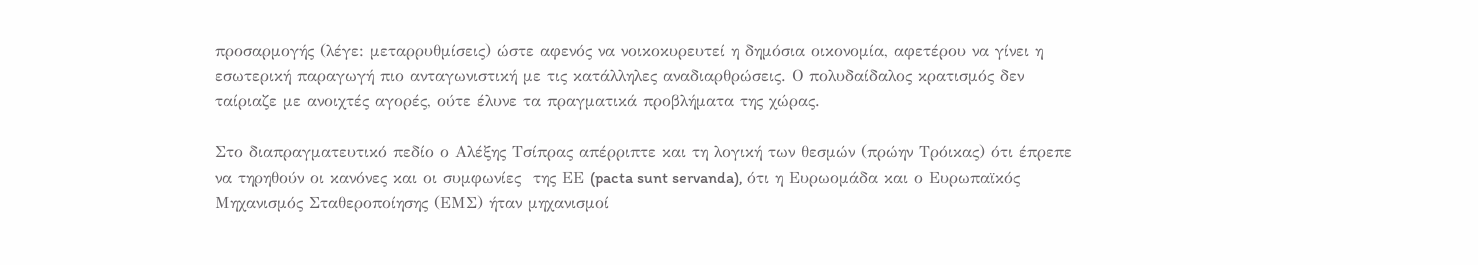προσαρμογής (λέγε: μεταρρυθμίσεις) ώστε αφενός να νοικοκυρευτεί η δημόσια οικονομία, αφετέρου να γίνει η εσωτερική παραγωγή πιο ανταγωνιστική με τις κατάλληλες αναδιαρθρώσεις. Ο πολυδαίδαλος κρατισμός δεν ταίριαζε με ανοιχτές αγορές, ούτε έλυνε τα πραγματικά προβλήματα της χώρας.

Στο διαπραγματευτικό πεδίο ο Αλέξης Τσίπρας απέρριπτε και τη λογική των θεσμών (πρώην Τρόικας) ότι έπρεπε να τηρηθούν οι κανόνες και οι συμφωνίες  της ΕΕ (pacta sunt servanda), ότι η Ευρωομάδα και ο Ευρωπαϊκός Μηχανισμός Σταθεροποίησης (ΕΜΣ) ήταν μηχανισμοί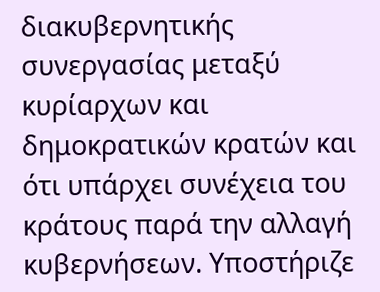διακυβερνητικής συνεργασίας μεταξύ κυρίαρχων και δημοκρατικών κρατών και ότι υπάρχει συνέχεια του κράτους παρά την αλλαγή κυβερνήσεων. Υποστήριζε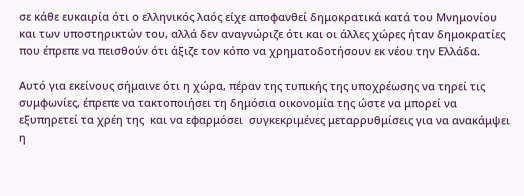σε κάθε ευκαιρία ότι ο ελληνικός λαός είχε αποφανθεί δημοκρατικά κατά του Μνημονίου και των υποστηρικτών του, αλλά δεν αναγνώριζε ότι και οι άλλες χώρες ήταν δημοκρατίες που έπρεπε να πεισθούν ότι άξιζε τον κόπο να χρηματοδοτήσουν εκ νέου την Ελλάδα.

Αυτό για εκείνους σήμαινε ότι η χώρα, πέραν της τυπικής της υποχρέωσης να τηρεί τις συμφωνίες, έπρεπε να τακτοποιήσει τη δημόσια οικονομία της ώστε να μπορεί να εξυπηρετεί τα χρέη της  και να εφαρμόσει  συγκεκριμένες μεταρρυθμίσεις για να ανακάμψει η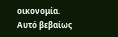οικονομία.  Αυτό βεβαίως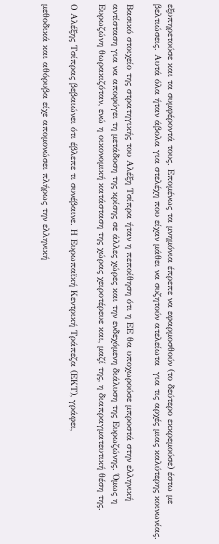εξυπηρετούσε και τα συμφέροντά τους. Επομένως τα μνημόνια έπρεπε να εφαρμοσθούν (το δεύτερο εκκρεμούσε) έστω με βελτιώσεις. Αυτά όλα ήταν άβολα για στελέχη που είχαν μάθει να συζητούν ατελείωτα  για τις αρχές μιας καλύτερης κοινωνίας.

Βασικό στοιχείο της στρατηγικής του Αλέξη Τσίπρα ήταν η πεποίθηση ότι η ΕΕ θα υποχωρούσε μπροστά στην ελληνική αντίσταση για να αποφύγει τη μετάδοση της κρίσης σε άλλες χώρες και την ενδεχόμενη διάλυση της Ευρωζώνης. Όμως η Ευρωζώνη θωρακιζόταν, ενώ η οικονομική κατάσταση της χώρας χειροτέρευε και, μαζί της, η διαπραγματευτική θέση της.

Ο Αλέξης Τσίπρας βεβαιώνει ότι έβλεπε τι συνέβαινε. Η Ευρωπαϊκή Κεντρική Τράπεζα (ΕΚΤ), γράφει,

μεθοδικά και αθόρυβα είχε απομονώσει πλήρως την ελληνική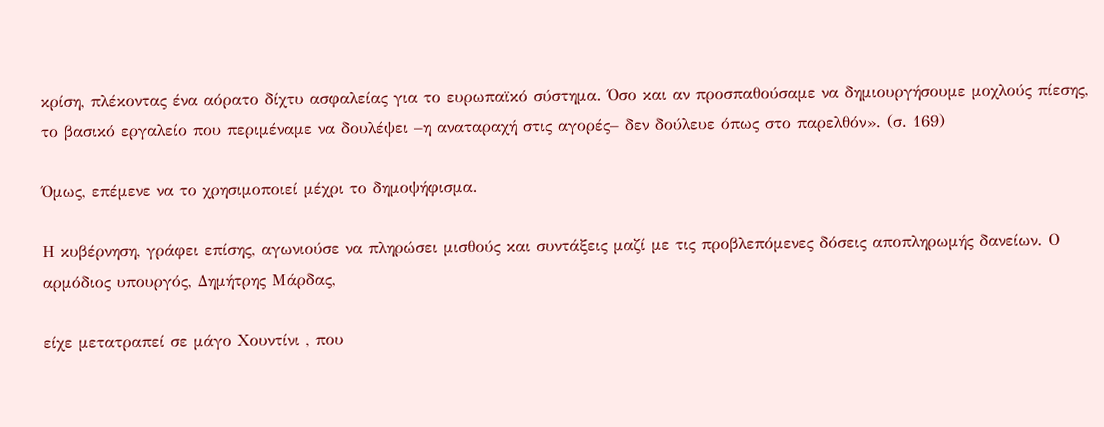κρίση, πλέκοντας ένα αόρατο δίχτυ ασφαλείας για το ευρωπαϊκό σύστημα. Όσο και αν προσπαθούσαμε να δημιουργήσουμε μοχλούς πίεσης, το βασικό εργαλείο που περιμέναμε να δουλέψει –η αναταραχή στις αγορές– δεν δούλευε όπως στο παρελθόν». (σ. 169)

Όμως, επέμενε να το χρησιμοποιεί μέχρι το δημοψήφισμα.

Η κυβέρνηση, γράφει επίσης, αγωνιούσε να πληρώσει μισθούς και συντάξεις μαζί με τις προβλεπόμενες δόσεις αποπληρωμής δανείων. Ο αρμόδιος υπουργός, Δημήτρης Μάρδας,

είχε μετατραπεί σε μάγο Χουντίνι , που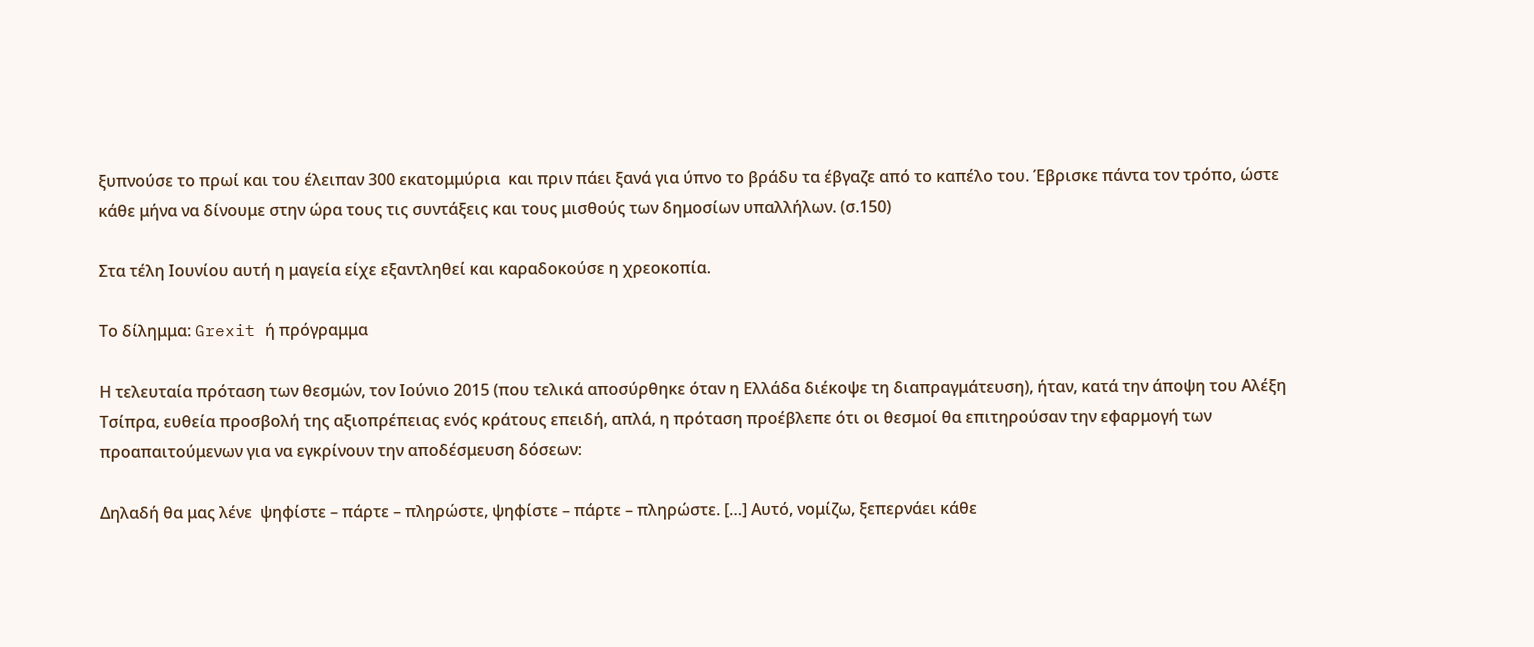ξυπνούσε το πρωί και του έλειπαν 300 εκατομμύρια  και πριν πάει ξανά για ύπνο το βράδυ τα έβγαζε από το καπέλο του. Έβρισκε πάντα τον τρόπο, ώστε κάθε μήνα να δίνουμε στην ώρα τους τις συντάξεις και τους μισθούς των δημοσίων υπαλλήλων. (σ.150)

Στα τέλη Ιουνίου αυτή η μαγεία είχε εξαντληθεί και καραδοκούσε η χρεοκοπία.

Το δίλημμα: Grexit ή πρόγραμμα

Η τελευταία πρόταση των θεσμών, τον Ιούνιο 2015 (που τελικά αποσύρθηκε όταν η Ελλάδα διέκοψε τη διαπραγμάτευση), ήταν, κατά την άποψη του Αλέξη Τσίπρα, ευθεία προσβολή της αξιοπρέπειας ενός κράτους επειδή, απλά, η πρόταση προέβλεπε ότι οι θεσμοί θα επιτηρούσαν την εφαρμογή των προαπαιτούμενων για να εγκρίνουν την αποδέσμευση δόσεων:

Δηλαδή θα μας λένε  ψηφίστε – πάρτε – πληρώστε, ψηφίστε – πάρτε – πληρώστε. […] Αυτό, νομίζω, ξεπερνάει κάθε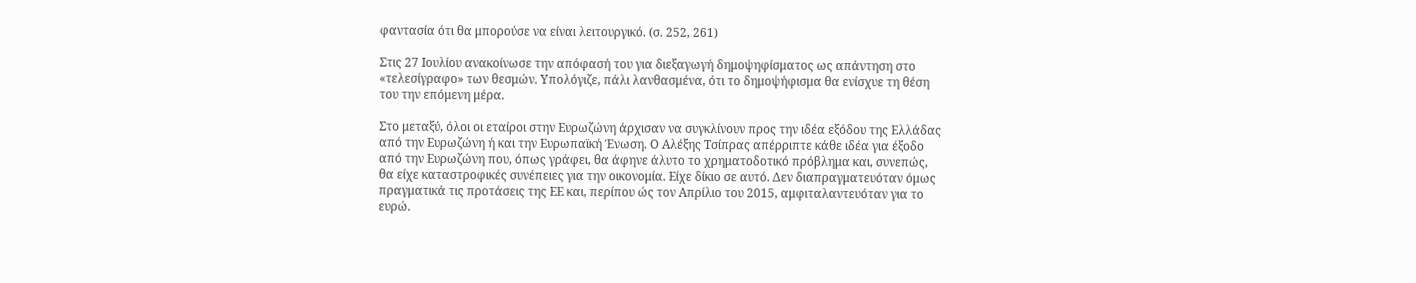φαντασία ότι θα μπορούσε να είναι λειτουργικό. (σ. 252, 261)

Στις 27 Ιουλίου ανακοίνωσε την απόφασή του για διεξαγωγή δημοψηφίσματος ως απάντηση στο «τελεσίγραφο» των θεσμών. Υπολόγιζε, πάλι λανθασμένα, ότι το δημοψήφισμα θα ενίσχυε τη θέση του την επόμενη μέρα.

Στο μεταξύ, όλοι οι εταίροι στην Ευρωζώνη άρχισαν να συγκλίνουν προς την ιδέα εξόδου της Ελλάδας από την Ευρωζώνη ή και την Ευρωπαϊκή Ένωση. Ο Αλέξης Τσίπρας απέρριπτε κάθε ιδέα για έξοδο από την Ευρωζώνη που, όπως γράφει, θα άφηνε άλυτο το χρηματοδοτικό πρόβλημα και, συνεπώς, θα είχε καταστροφικές συνέπειες για την οικονομία. Είχε δίκιο σε αυτό. Δεν διαπραγματευόταν όμως πραγματικά τις προτάσεις της ΕΕ και, περίπου ώς τον Απρίλιο του 2015, αμφιταλαντευόταν για το ευρώ.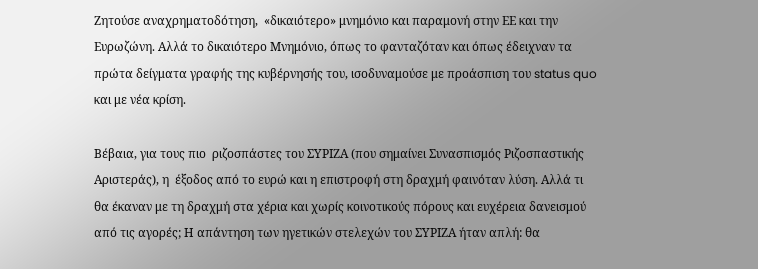Ζητούσε αναχρηματοδότηση,  «δικαιότερο» μνημόνιο και παραμονή στην ΕΕ και την Ευρωζώνη. Αλλά το δικαιότερο Μνημόνιο, όπως το φανταζόταν και όπως έδειχναν τα πρώτα δείγματα γραφής της κυβέρνησής του, ισοδυναμούσε με προάσπιση του status quo και με νέα κρίση.

Βέβαια, για τους πιο  ριζοσπάστες του ΣΥΡΙΖΑ (που σημαίνει Συνασπισμός Ριζοσπαστικής Αριστεράς), η  έξοδος από το ευρώ και η επιστροφή στη δραχμή φαινόταν λύση. Αλλά τι θα έκαναν με τη δραχμή στα χέρια και χωρίς κοινοτικούς πόρους και ευχέρεια δανεισμού από τις αγορές; Η απάντηση των ηγετικών στελεχών του ΣΥΡΙΖΑ ήταν απλή: θα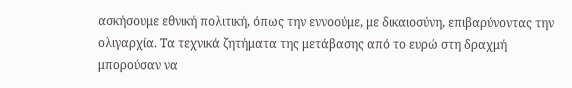ασκήσουμε εθνική πολιτική, όπως την εννοούμε, με δικαιοσύνη, επιβαρύνοντας την ολιγαρχία. Τα τεχνικά ζητήματα της μετάβασης από το ευρώ στη δραχμή μπορούσαν να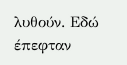λυθούν. Εδώ έπεφταν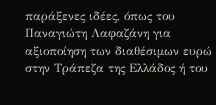παράξενες ιδέες, όπως του  Παναγιώτη Λαφαζάνη για αξιοποίηση των διαθέσιμων ευρώ στην Τράπεζα της Ελλάδος ή του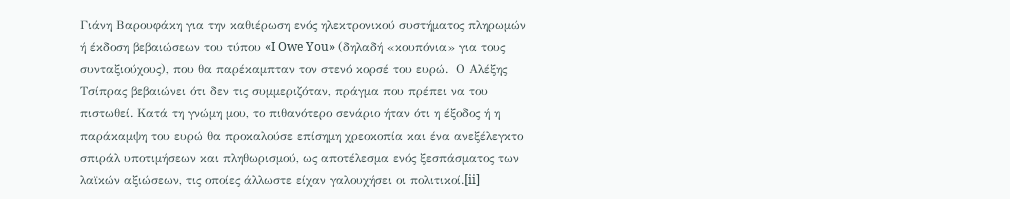Γιάνη Βαρουφάκη για την καθιέρωση ενός ηλεκτρονικού συστήματος πληρωμών  ή έκδοση βεβαιώσεων του τύπου «I Owe You» (δηλαδή «κουπόνια» για τους συνταξιούχους), που θα παρέκαμπταν τον στενό κορσέ του ευρώ.  Ο Αλέξης Τσίπρας βεβαιώνει ότι δεν τις συμμεριζόταν, πράγμα που πρέπει να του πιστωθεί. Κατά τη γνώμη μου, το πιθανότερο σενάριο ήταν ότι η έξοδος ή η παράκαμψη του ευρώ θα προκαλούσε επίσημη χρεοκοπία και ένα ανεξέλεγκτο σπιράλ υποτιμήσεων και πληθωρισμού, ως αποτέλεσμα ενός ξεσπάσματος των λαϊκών αξιώσεων, τις οποίες άλλωστε είχαν γαλουχήσει οι πολιτικοί.[ii]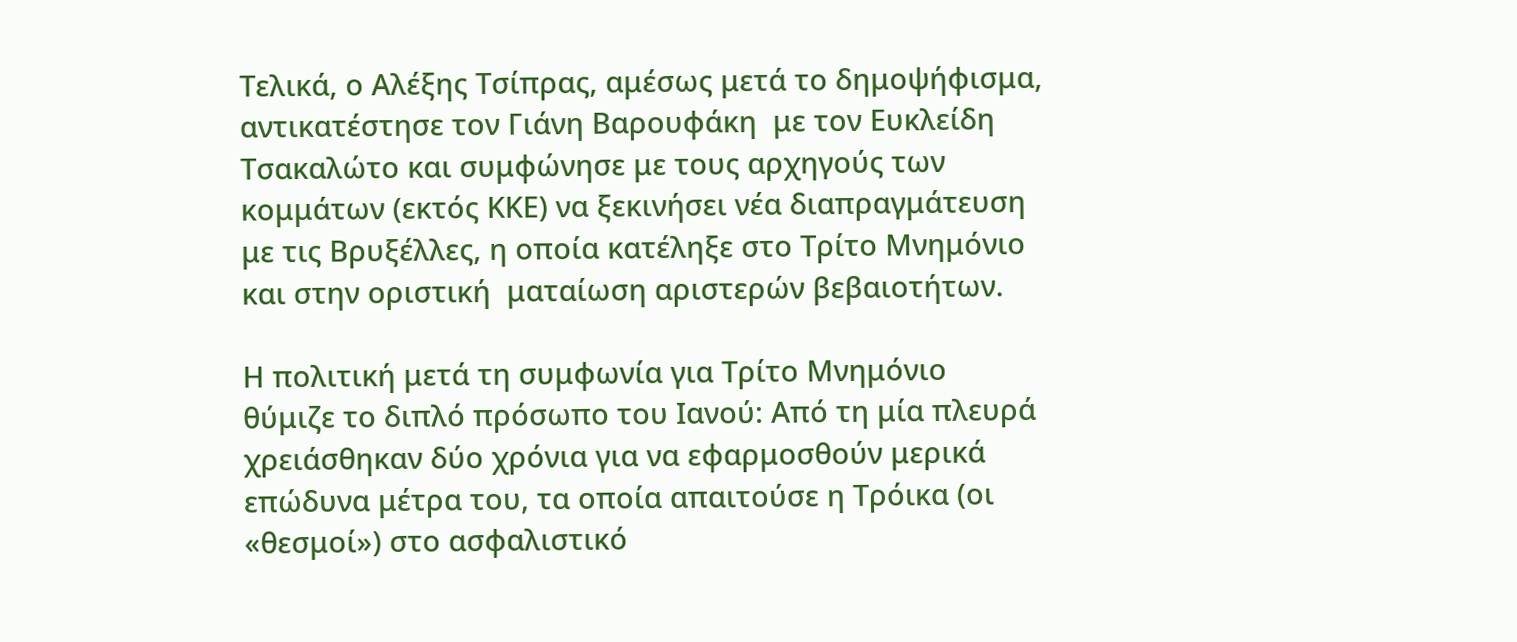Τελικά, ο Αλέξης Τσίπρας, αμέσως μετά το δημοψήφισμα, αντικατέστησε τον Γιάνη Βαρουφάκη  με τον Ευκλείδη Τσακαλώτο και συμφώνησε με τους αρχηγούς των κομμάτων (εκτός ΚΚΕ) να ξεκινήσει νέα διαπραγμάτευση με τις Βρυξέλλες, η οποία κατέληξε στο Τρίτο Μνημόνιο και στην οριστική  ματαίωση αριστερών βεβαιοτήτων.

Η πολιτική μετά τη συμφωνία για Τρίτο Μνημόνιο  θύμιζε το διπλό πρόσωπο του Ιανού: Από τη μία πλευρά χρειάσθηκαν δύο χρόνια για να εφαρμοσθούν μερικά επώδυνα μέτρα του, τα οποία απαιτούσε η Τρόικα (οι «θεσμοί») στο ασφαλιστικό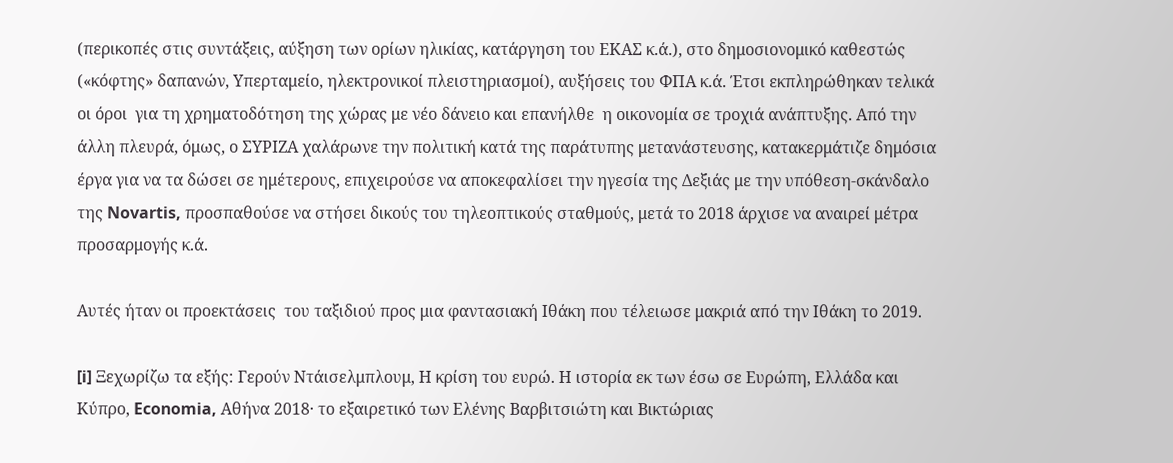(περικοπές στις συντάξεις, αύξηση των ορίων ηλικίας, κατάργηση του ΕΚΑΣ κ.ά.), στο δημοσιονομικό καθεστώς («κόφτης» δαπανών, Υπερταμείο, ηλεκτρονικοί πλειστηριασμοί), αυξήσεις του ΦΠΑ κ.ά. Έτσι εκπληρώθηκαν τελικά οι όροι  για τη χρηματοδότηση της χώρας με νέο δάνειο και επανήλθε  η οικονομία σε τροχιά ανάπτυξης. Από την άλλη πλευρά, όμως, ο ΣΥΡΙΖΑ χαλάρωνε την πολιτική κατά της παράτυπης μετανάστευσης, κατακερμάτιζε δημόσια έργα για να τα δώσει σε ημέτερους, επιχειρούσε να αποκεφαλίσει την ηγεσία της Δεξιάς με την υπόθεση-σκάνδαλο της Novartis, προσπαθούσε να στήσει δικούς του τηλεοπτικούς σταθμούς, μετά το 2018 άρχισε να αναιρεί μέτρα προσαρμογής κ.ά.

Αυτές ήταν οι προεκτάσεις  του ταξιδιού προς μια φαντασιακή Ιθάκη που τέλειωσε μακριά από την Ιθάκη το 2019.

[i] Ξεχωρίζω τα εξής: Γερούν Ντάισελμπλουμ, Η κρίση του ευρώ. Η ιστορία εκ των έσω σε Ευρώπη, Ελλάδα και Κύπρο, Economia, Αθήνα 2018· το εξαιρετικό των Ελένης Βαρβιτσιώτη και Βικτώριας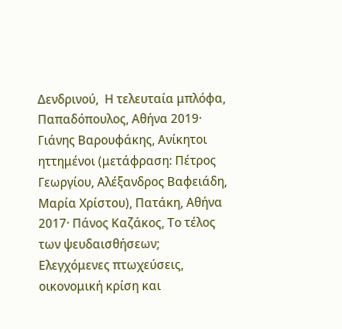Δενδρινού,  Η τελευταία μπλόφα, Παπαδόπουλος, Αθήνα 2019· Γιάνης Βαρουφάκης, Ανίκητοι ηττημένοι (μετάφραση: Πέτρος Γεωργίου, Αλέξανδρος Βαφειάδη, Μαρία Χρίστου), Πατάκη, Αθήνα 2017· Πάνος Καζάκος, Το τέλος των ψευδαισθήσεων; Ελεγχόμενες πτωχεύσεις, οικονομική κρίση και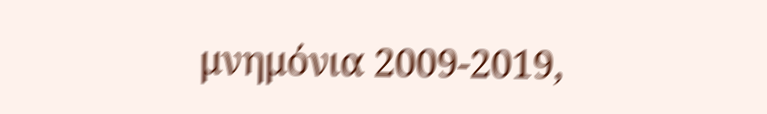μνημόνια 2009-2019,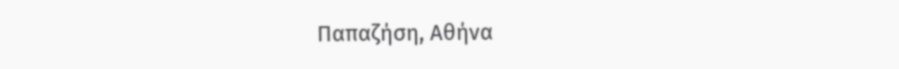Παπαζήση, Αθήνα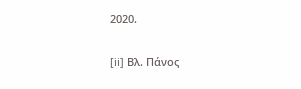2020.

[ii] Βλ. Πάνος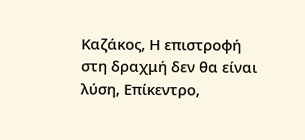Καζάκος, Η επιστροφή στη δραχμή δεν θα είναι λύση, Επίκεντρο,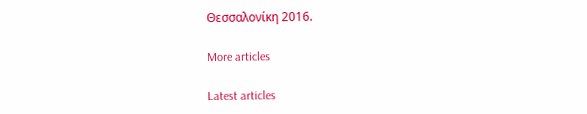Θεσσαλονίκη 2016.

More articles

Latest articles